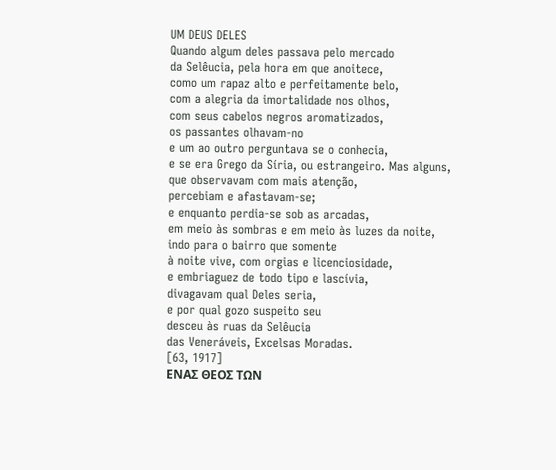UM DEUS DELES
Quando algum deles passava pelo mercado
da Selêucia, pela hora em que anoitece,
como um rapaz alto e perfeitamente belo,
com a alegria da imortalidade nos olhos,
com seus cabelos negros aromatizados,
os passantes olhavam-no
e um ao outro perguntava se o conhecia,
e se era Grego da Síria, ou estrangeiro. Mas alguns,
que observavam com mais atenção,
percebiam e afastavam-se;
e enquanto perdia-se sob as arcadas,
em meio às sombras e em meio às luzes da noite,
indo para o bairro que somente
à noite vive, com orgias e licenciosidade,
e embriaguez de todo tipo e lascívia,
divagavam qual Deles seria,
e por qual gozo suspeito seu
desceu às ruas da Selêucia
das Veneráveis, Excelsas Moradas.
[63, 1917]
ΕΝΑΣ ΘΕΟΣ ΤΩΝ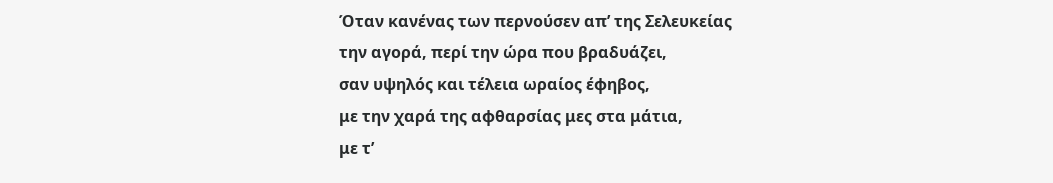Όταν κανένας των περνούσεν απ’ της Σελευκείας
την αγορά, περί την ώρα που βραδυάζει,
σαν υψηλός και τέλεια ωραίος έφηβος,
με την χαρά της αφθαρσίας μες στα μάτια,
με τ’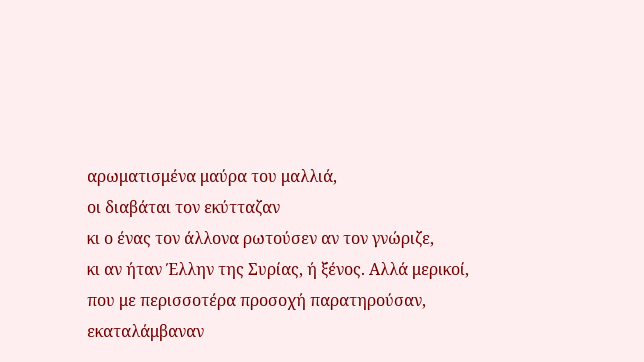αρωματισμένα μαύρα του μαλλιά,
οι διαβάται τον εκύτταζαν
κι ο ένας τον άλλονα ρωτούσεν αν τον γνώριζε,
κι αν ήταν Έλλην της Συρίας, ή ξένος. Aλλά μερικοί,
που με περισσοτέρα προσοχή παρατηρούσαν,
εκαταλάμβαναν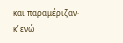και παραμέριζαν·
κ’ ενώ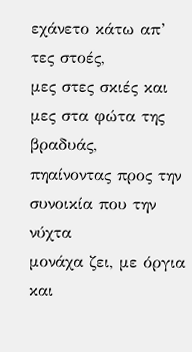εχάνετο κάτω απ’ τες στοές,
μες στες σκιές και μες στα φώτα της βραδυάς,
πηαίνοντας προς την συνοικία που την νύχτα
μονάχα ζει, με όργια και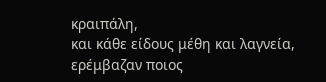κραιπάλη,
και κάθε είδους μέθη και λαγνεία,
ερέμβαζαν ποιος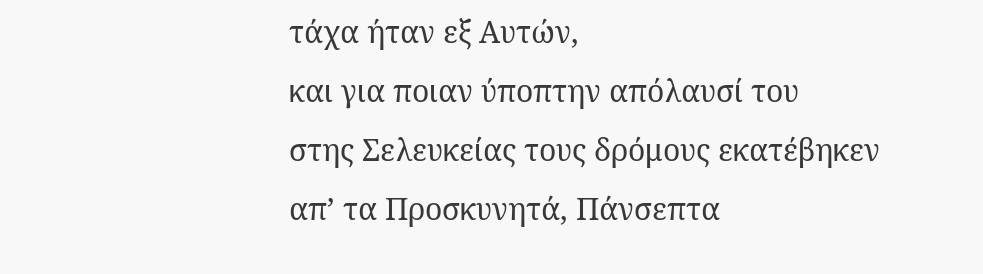τάχα ήταν εξ Aυτών,
και για ποιαν ύποπτην απόλαυσί του
στης Σελευκείας τους δρόμους εκατέβηκεν
απ’ τα Προσκυνητά, Πάνσεπτα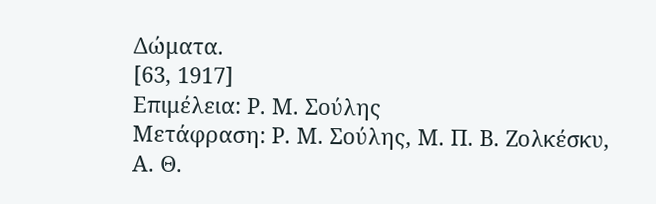Δώματα.
[63, 1917]
Επιμέλεια: Ρ. Μ. Σούλης
Μετάφραση: Ρ. Μ. Σούλης, Μ. Π. Β. Ζολκέσκυ, Α. Θ.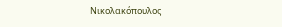Νικολακόπουλος